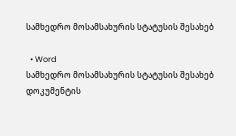სამხედრო მოსამსახურის სტატუსის შესახებ

  • Word
სამხედრო მოსამსახურის სტატუსის შესახებ
დოკუმენტის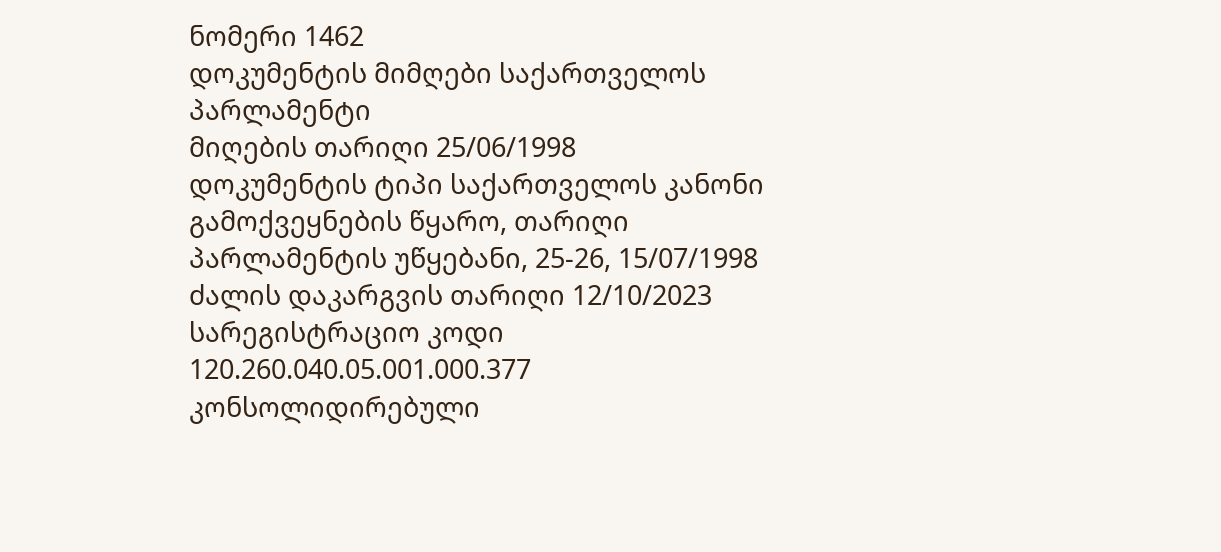ნომერი 1462
დოკუმენტის მიმღები საქართველოს პარლამენტი
მიღების თარიღი 25/06/1998
დოკუმენტის ტიპი საქართველოს კანონი
გამოქვეყნების წყარო, თარიღი პარლამენტის უწყებანი, 25-26, 15/07/1998
ძალის დაკარგვის თარიღი 12/10/2023
სარეგისტრაციო კოდი 120.260.040.05.001.000.377
კონსოლიდირებული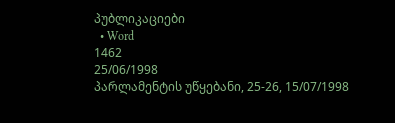პუბლიკაციები
  • Word
1462
25/06/1998
პარლამენტის უწყებანი, 25-26, 15/07/1998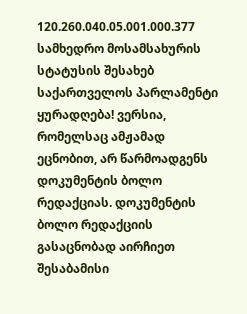120.260.040.05.001.000.377
სამხედრო მოსამსახურის სტატუსის შესახებ
საქართველოს პარლამენტი
ყურადღება! ვერსია, რომელსაც ამჟამად ეცნობით, არ წარმოადგენს დოკუმენტის ბოლო რედაქციას. დოკუმენტის ბოლო რედაქციის გასაცნობად აირჩიეთ შესაბამისი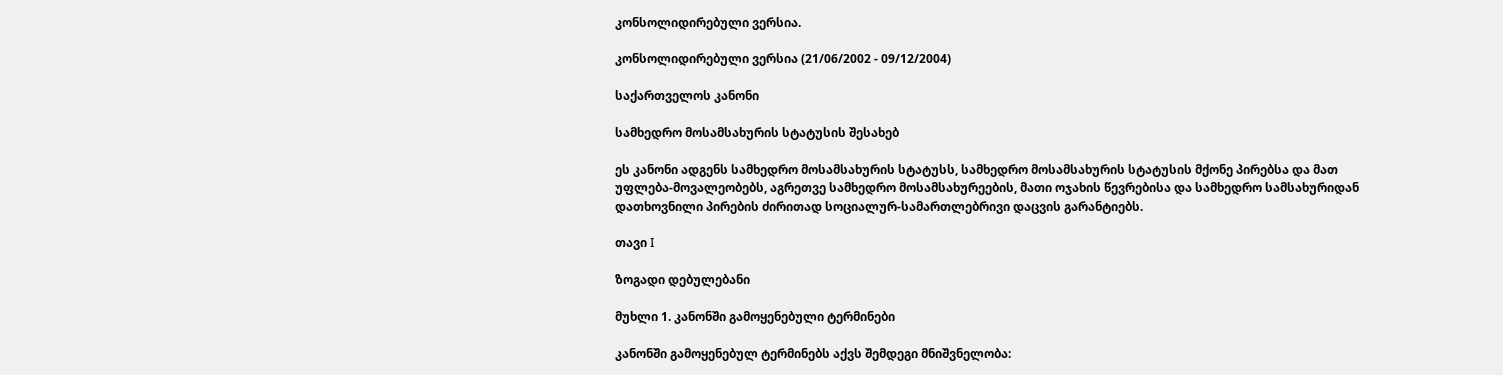კონსოლიდირებული ვერსია.

კონსოლიდირებული ვერსია (21/06/2002 - 09/12/2004)

საქართველოს კანონი

სამხედრო მოსამსახურის სტატუსის შესახებ

ეს კანონი ადგენს სამხედრო მოსამსახურის სტატუსს, სამხედრო მოსამსახურის სტატუსის მქონე პირებსა და მათ უფლება-მოვალეობებს, აგრეთვე სამხედრო მოსამსახურეების, მათი ოჯახის წევრებისა და სამხედრო სამსახურიდან დათხოვნილი პირების ძირითად სოციალურ-სამართლებრივი დაცვის გარანტიებს.

თავი I

ზოგადი დებულებანი

მუხლი 1. კანონში გამოყენებული ტერმინები

კანონში გამოყენებულ ტერმინებს აქვს შემდეგი მნიშვნელობა: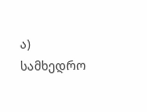ა) სამხედრო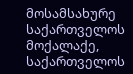მოსამსახურე საქართველოს მოქალაქე, საქართველოს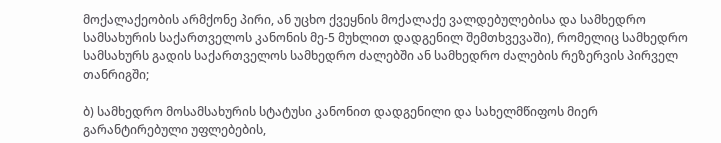მოქალაქეობის არმქონე პირი, ან უცხო ქვეყნის მოქალაქე ვალდებულებისა და სამხედრო სამსახურის საქართველოს კანონის მე-5 მუხლით დადგენილ შემთხვევაში), რომელიც სამხედრო სამსახურს გადის საქართველოს სამხედრო ძალებში ან სამხედრო ძალების რეზერვის პირველ თანრიგში;

ბ) სამხედრო მოსამსახურის სტატუსი კანონით დადგენილი და სახელმწიფოს მიერ გარანტირებული უფლებების,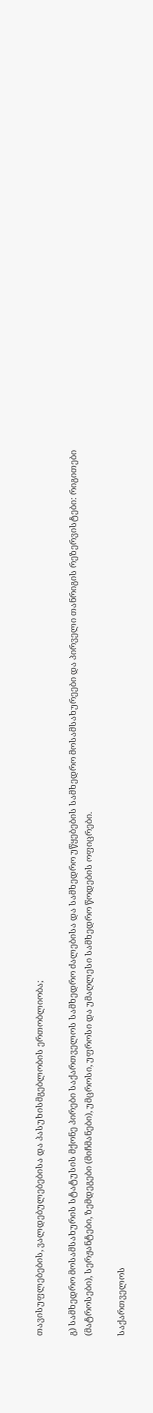თავისუფლებების, ვალდებულებებისა და პასუხისმგებლობის ერთობლიობა;

გ) სამხედრო მოსამსახურის სტატუსის მქონე პირები საქართველოს სამხედრო ძალებისა და სამხედრო უწყებების სამხედრო მოსამსახურეები და პირველი თანრიგის რეზერვისტები: რიგითები (მატროსები), სერჟანტები, ზემდეგები (მიჩმანები), უმცროსი, უფროსი და უმაღლესი სამხედრო წოდების ოფიცრები.

საქართველოს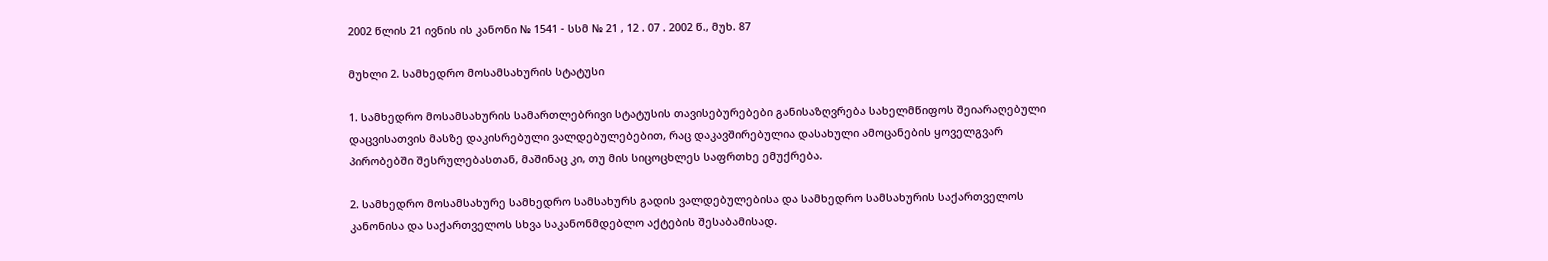2002 წლის 21 ივნის ის კანონი № 1541 - სსმ № 21 , 12 . 07 . 2002 წ., მუხ. 87

მუხლი 2. სამხედრო მოსამსახურის სტატუსი

1. სამხედრო მოსამსახურის სამართლებრივი სტატუსის თავისებურებები განისაზღვრება სახელმწიფოს შეიარაღებული დაცვისათვის მასზე დაკისრებული ვალდებულებებით, რაც დაკავშირებულია დასახული ამოცანების ყოველგვარ პირობებში შესრულებასთან, მაშინაც კი, თუ მის სიცოცხლეს საფრთხე ემუქრება.

2. სამხედრო მოსამსახურე სამხედრო სამსახურს გადის ვალდებულებისა და სამხედრო სამსახურის საქართველოს კანონისა და საქართველოს სხვა საკანონმდებლო აქტების შესაბამისად.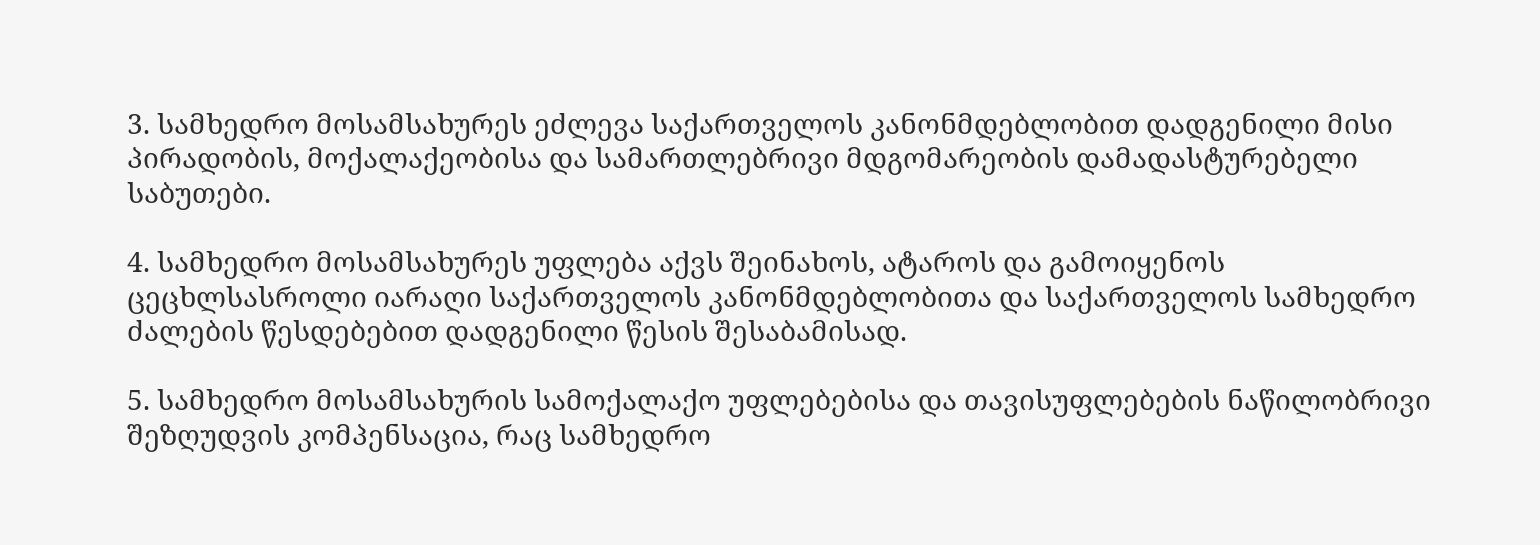3. სამხედრო მოსამსახურეს ეძლევა საქართველოს კანონმდებლობით დადგენილი მისი პირადობის, მოქალაქეობისა და სამართლებრივი მდგომარეობის დამადასტურებელი საბუთები.

4. სამხედრო მოსამსახურეს უფლება აქვს შეინახოს, ატაროს და გამოიყენოს ცეცხლსასროლი იარაღი საქართველოს კანონმდებლობითა და საქართველოს სამხედრო ძალების წესდებებით დადგენილი წესის შესაბამისად.

5. სამხედრო მოსამსახურის სამოქალაქო უფლებებისა და თავისუფლებების ნაწილობრივი შეზღუდვის კომპენსაცია, რაც სამხედრო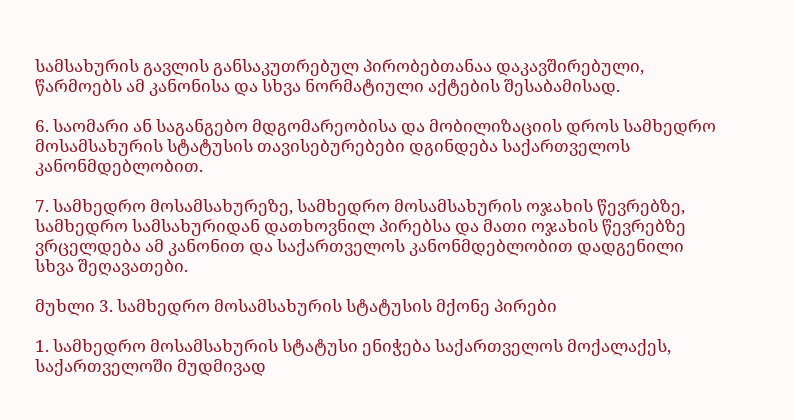სამსახურის გავლის განსაკუთრებულ პირობებთანაა დაკავშირებული, წარმოებს ამ კანონისა და სხვა ნორმატიული აქტების შესაბამისად.

6. საომარი ან საგანგებო მდგომარეობისა და მობილიზაციის დროს სამხედრო მოსამსახურის სტატუსის თავისებურებები დგინდება საქართველოს კანონმდებლობით.

7. სამხედრო მოსამსახურეზე, სამხედრო მოსამსახურის ოჯახის წევრებზე, სამხედრო სამსახურიდან დათხოვნილ პირებსა და მათი ოჯახის წევრებზე ვრცელდება ამ კანონით და საქართველოს კანონმდებლობით დადგენილი სხვა შეღავათები.

მუხლი 3. სამხედრო მოსამსახურის სტატუსის მქონე პირები

1. სამხედრო მოსამსახურის სტატუსი ენიჭება საქართველოს მოქალაქეს, საქართველოში მუდმივად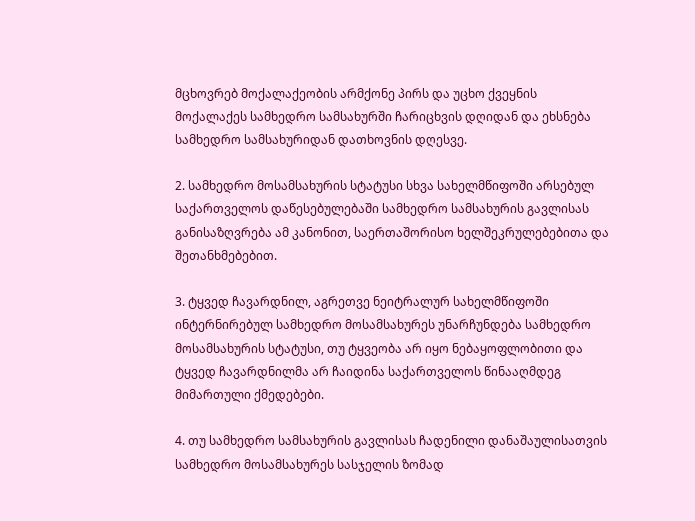მცხოვრებ მოქალაქეობის არმქონე პირს და უცხო ქვეყნის მოქალაქეს სამხედრო სამსახურში ჩარიცხვის დღიდან და ეხსნება სამხედრო სამსახურიდან დათხოვნის დღესვე.

2. სამხედრო მოსამსახურის სტატუსი სხვა სახელმწიფოში არსებულ საქართველოს დაწესებულებაში სამხედრო სამსახურის გავლისას განისაზღვრება ამ კანონით, საერთაშორისო ხელშეკრულებებითა და შეთანხმებებით.

3. ტყვედ ჩავარდნილ, აგრეთვე ნეიტრალურ სახელმწიფოში ინტერნირებულ სამხედრო მოსამსახურეს უნარჩუნდება სამხედრო მოსამსახურის სტატუსი, თუ ტყვეობა არ იყო ნებაყოფლობითი და ტყვედ ჩავარდნილმა არ ჩაიდინა საქართველოს წინააღმდეგ მიმართული ქმედებები.

4. თუ სამხედრო სამსახურის გავლისას ჩადენილი დანაშაულისათვის სამხედრო მოსამსახურეს სასჯელის ზომად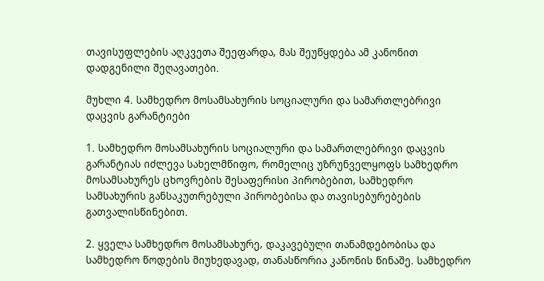თავისუფლების აღკვეთა შეეფარდა, მას შეუწყდება ამ კანონით დადგენილი შეღავათები.

მუხლი 4. სამხედრო მოსამსახურის სოციალური და სამართლებრივი დაცვის გარანტიები

1. სამხედრო მოსამსახურის სოციალური და სამართლებრივი დაცვის გარანტიას იძლევა სახელმწიფო, რომელიც უზრუნველყოფს სამხედრო მოსამსახურეს ცხოვრების შესაფერისი პირობებით, სამხედრო სამსახურის განსაკუთრებული პირობებისა და თავისებურებების გათვალისწინებით.

2. ყველა სამხედრო მოსამსახურე, დაკავებული თანამდებობისა და სამხედრო წოდების მიუხედავად, თანასწორია კანონის წინაშე. სამხედრო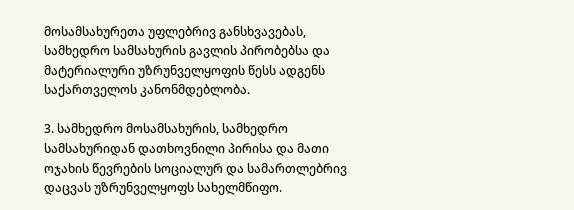მოსამსახურეთა უფლებრივ განსხვავებას, სამხედრო სამსახურის გავლის პირობებსა და მატერიალური უზრუნველყოფის წესს ადგენს საქართველოს კანონმდებლობა.

3. სამხედრო მოსამსახურის, სამხედრო სამსახურიდან დათხოვნილი პირისა და მათი ოჯახის წევრების სოციალურ და სამართლებრივ დაცვას უზრუნველყოფს სახელმწიფო.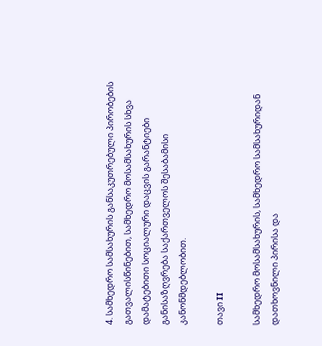4. სამხედრო სამსახურის განსაკუთრებული პირობების გათვალისწინებით, სამხედრო მოსამსახურის სხვა დამატებითი სოციალური დაცვის გარანტიები განისაზღვრება საქართველოს შესაბამისი კანონმდებლობით.

თავი II

სამხედრო მოსამსახურის, სამხედრო სამსახურიდან დათხოვნილი პირისა და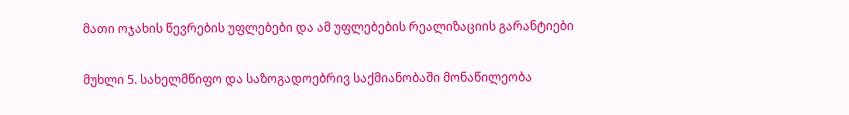მათი ოჯახის წევრების უფლებები და ამ უფლებების რეალიზაციის გარანტიები

მუხლი 5. სახელმწიფო და საზოგადოებრივ საქმიანობაში მონაწილეობა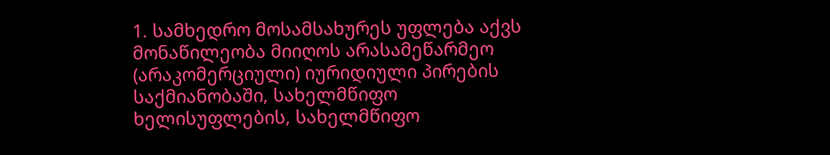1. სამხედრო მოსამსახურეს უფლება აქვს მონაწილეობა მიიღოს არასამეწარმეო (არაკომერციული) იურიდიული პირების საქმიანობაში, სახელმწიფო ხელისუფლების, სახელმწიფო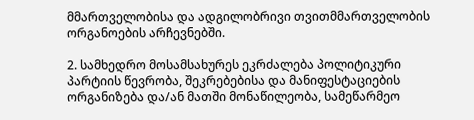მმართველობისა და ადგილობრივი თვითმმართველობის ორგანოების არჩევნებში.

2. სამხედრო მოსამსახურეს ეკრძალება პოლიტიკური პარტიის წევრობა, შეკრებებისა და მანიფესტაციების ორგანიზება და/ან მათში მონაწილეობა, სამეწარმეო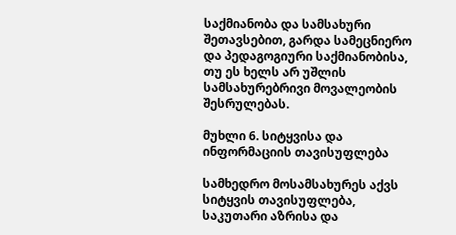საქმიანობა და სამსახური შეთავსებით, გარდა სამეცნიერო და პედაგოგიური საქმიანობისა, თუ ეს ხელს არ უშლის სამსახურებრივი მოვალეობის შესრულებას.

მუხლი 6. სიტყვისა და ინფორმაციის თავისუფლება

სამხედრო მოსამსახურეს აქვს სიტყვის თავისუფლება, საკუთარი აზრისა და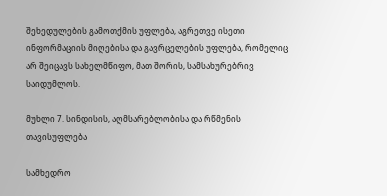შეხედულების გამოთქმის უფლება, აგრეთვე ისეთი ინფორმაციის მიღებისა და გავრცელების უფლება, რომელიც არ შეიცავს სახელმწიფო, მათ შორის, სამსახურებრივ საიდუმლოს.

მუხლი 7. სინდისის, აღმსარებლობისა და რწმენის თავისუფლება

სამხედრო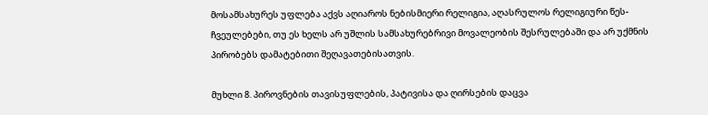მოსამსახურეს უფლება აქვს აღიაროს ნებისმიერი რელიგია, აღასრულოს რელიგიური წეს-ჩვეულებები, თუ ეს ხელს არ უშლის სამსახურებრივი მოვალეობის შესრულებაში და არ უქმნის პირობებს დამატებითი შეღავათებისათვის.

მუხლი 8. პიროვნების თავისუფლების, პატივისა და ღირსების დაცვა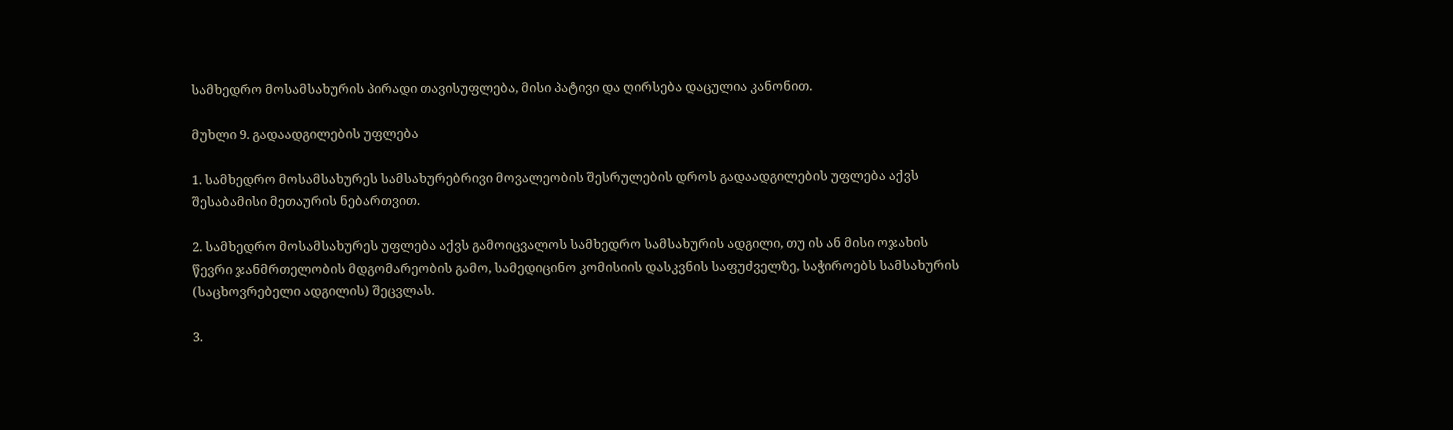სამხედრო მოსამსახურის პირადი თავისუფლება, მისი პატივი და ღირსება დაცულია კანონით.

მუხლი 9. გადაადგილების უფლება

1. სამხედრო მოსამსახურეს სამსახურებრივი მოვალეობის შესრულების დროს გადაადგილების უფლება აქვს შესაბამისი მეთაურის ნებართვით.

2. სამხედრო მოსამსახურეს უფლება აქვს გამოიცვალოს სამხედრო სამსახურის ადგილი, თუ ის ან მისი ოჯახის წევრი ჯანმრთელობის მდგომარეობის გამო, სამედიცინო კომისიის დასკვნის საფუძველზე, საჭიროებს სამსახურის (საცხოვრებელი ადგილის) შეცვლას.

3.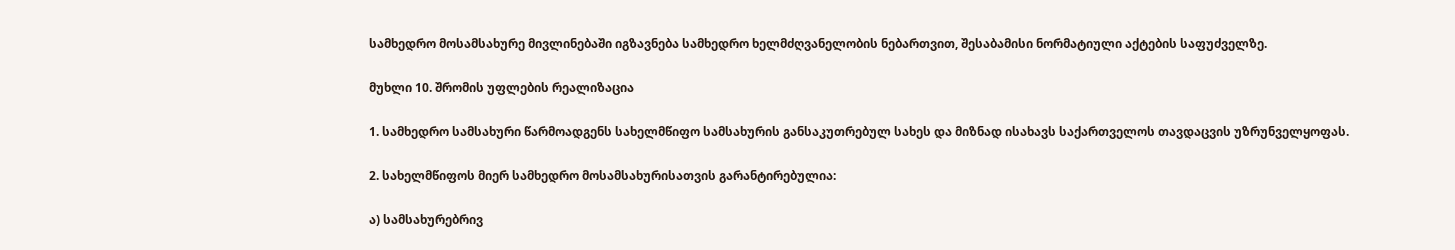სამხედრო მოსამსახურე მივლინებაში იგზავნება სამხედრო ხელმძღვანელობის ნებართვით, შესაბამისი ნორმატიული აქტების საფუძველზე.

მუხლი 10. შრომის უფლების რეალიზაცია

1. სამხედრო სამსახური წარმოადგენს სახელმწიფო სამსახურის განსაკუთრებულ სახეს და მიზნად ისახავს საქართველოს თავდაცვის უზრუნველყოფას.

2. სახელმწიფოს მიერ სამხედრო მოსამსახურისათვის გარანტირებულია:

ა) სამსახურებრივ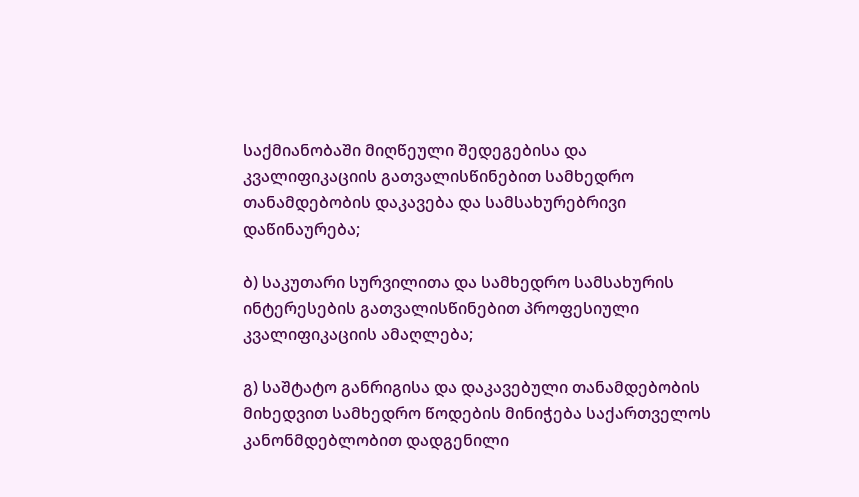საქმიანობაში მიღწეული შედეგებისა და კვალიფიკაციის გათვალისწინებით სამხედრო თანამდებობის დაკავება და სამსახურებრივი დაწინაურება;

ბ) საკუთარი სურვილითა და სამხედრო სამსახურის ინტერესების გათვალისწინებით პროფესიული კვალიფიკაციის ამაღლება;

გ) საშტატო განრიგისა და დაკავებული თანამდებობის მიხედვით სამხედრო წოდების მინიჭება საქართველოს კანონმდებლობით დადგენილი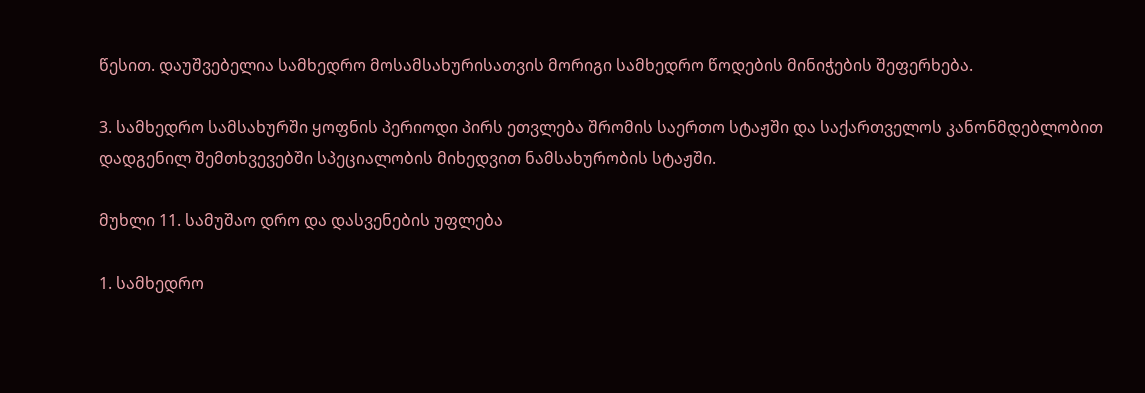წესით. დაუშვებელია სამხედრო მოსამსახურისათვის მორიგი სამხედრო წოდების მინიჭების შეფერხება.

3. სამხედრო სამსახურში ყოფნის პერიოდი პირს ეთვლება შრომის საერთო სტაჟში და საქართველოს კანონმდებლობით დადგენილ შემთხვევებში სპეციალობის მიხედვით ნამსახურობის სტაჟში.

მუხლი 11. სამუშაო დრო და დასვენების უფლება

1. სამხედრო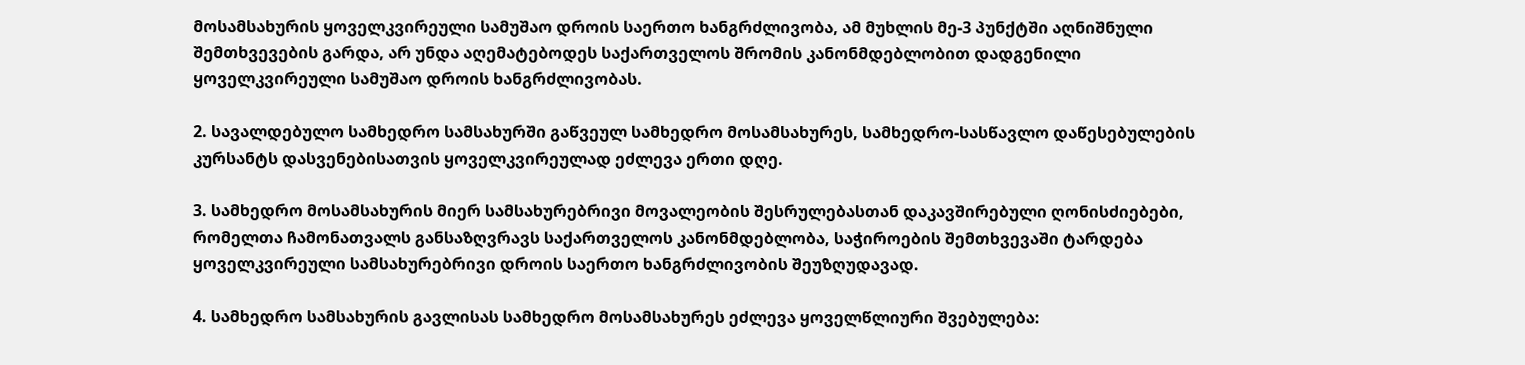მოსამსახურის ყოველკვირეული სამუშაო დროის საერთო ხანგრძლივობა, ამ მუხლის მე-3 პუნქტში აღნიშნული შემთხვევების გარდა, არ უნდა აღემატებოდეს საქართველოს შრომის კანონმდებლობით დადგენილი ყოველკვირეული სამუშაო დროის ხანგრძლივობას.

2. სავალდებულო სამხედრო სამსახურში გაწვეულ სამხედრო მოსამსახურეს, სამხედრო-სასწავლო დაწესებულების კურსანტს დასვენებისათვის ყოველკვირეულად ეძლევა ერთი დღე.

3. სამხედრო მოსამსახურის მიერ სამსახურებრივი მოვალეობის შესრულებასთან დაკავშირებული ღონისძიებები, რომელთა ჩამონათვალს განსაზღვრავს საქართველოს კანონმდებლობა, საჭიროების შემთხვევაში ტარდება ყოველკვირეული სამსახურებრივი დროის საერთო ხანგრძლივობის შეუზღუდავად.

4. სამხედრო სამსახურის გავლისას სამხედრო მოსამსახურეს ეძლევა ყოველწლიური შვებულება: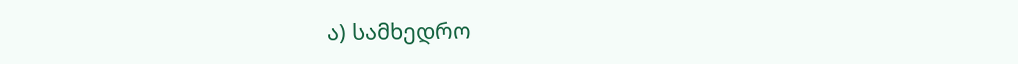ა) სამხედრო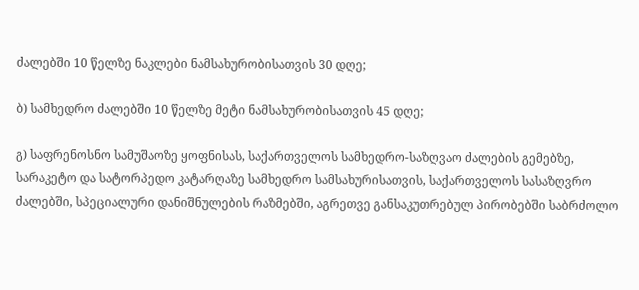ძალებში 10 წელზე ნაკლები ნამსახურობისათვის 30 დღე;

ბ) სამხედრო ძალებში 10 წელზე მეტი ნამსახურობისათვის 45 დღე;

გ) საფრენოსნო სამუშაოზე ყოფნისას, საქართველოს სამხედრო-საზღვაო ძალების გემებზე, სარაკეტო და სატორპედო კატარღაზე სამხედრო სამსახურისათვის, საქართველოს სასაზღვრო ძალებში, სპეციალური დანიშნულების რაზმებში, აგრეთვე განსაკუთრებულ პირობებში საბრძოლო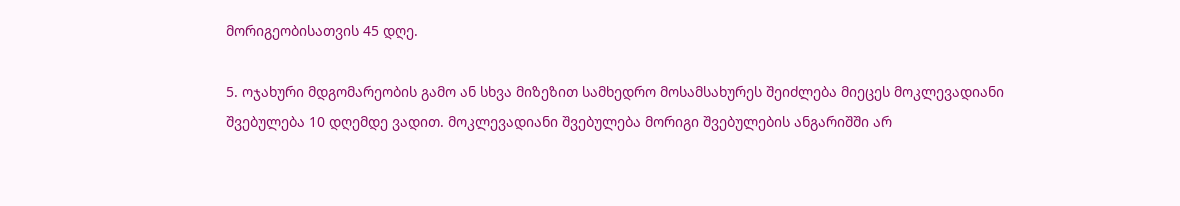მორიგეობისათვის 45 დღე.

5. ოჯახური მდგომარეობის გამო ან სხვა მიზეზით სამხედრო მოსამსახურეს შეიძლება მიეცეს მოკლევადიანი შვებულება 10 დღემდე ვადით. მოკლევადიანი შვებულება მორიგი შვებულების ანგარიშში არ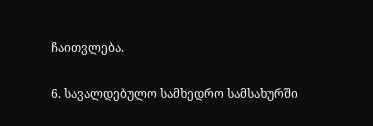ჩაითვლება.

6. სავალდებულო სამხედრო სამსახურში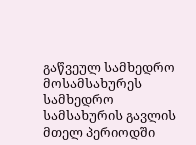გაწვეულ სამხედრო მოსამსახურეს სამხედრო სამსახურის გავლის მთელ პერიოდში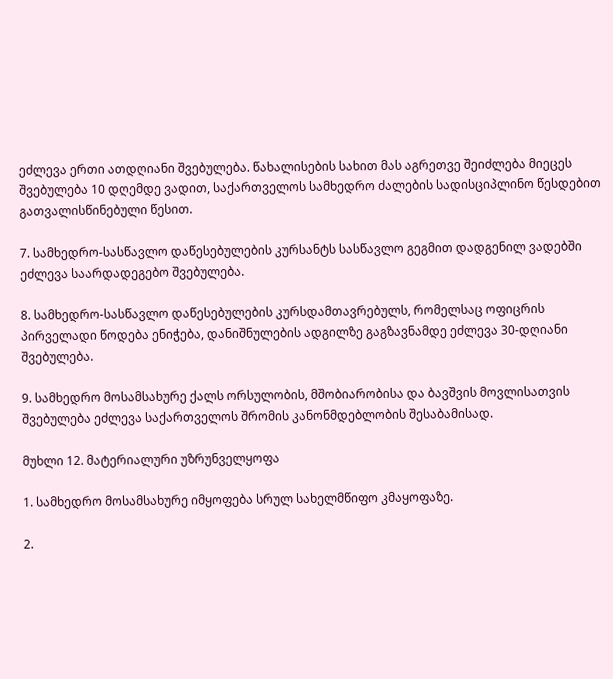ეძლევა ერთი ათდღიანი შვებულება. წახალისების სახით მას აგრეთვე შეიძლება მიეცეს შვებულება 10 დღემდე ვადით, საქართველოს სამხედრო ძალების სადისციპლინო წესდებით გათვალისწინებული წესით.

7. სამხედრო-სასწავლო დაწესებულების კურსანტს სასწავლო გეგმით დადგენილ ვადებში ეძლევა საარდადეგებო შვებულება.

8. სამხედრო-სასწავლო დაწესებულების კურსდამთავრებულს, რომელსაც ოფიცრის პირველადი წოდება ენიჭება, დანიშნულების ადგილზე გაგზავნამდე ეძლევა 30-დღიანი შვებულება.

9. სამხედრო მოსამსახურე ქალს ორსულობის, მშობიარობისა და ბავშვის მოვლისათვის შვებულება ეძლევა საქართველოს შრომის კანონმდებლობის შესაბამისად.

მუხლი 12. მატერიალური უზრუნველყოფა

1. სამხედრო მოსამსახურე იმყოფება სრულ სახელმწიფო კმაყოფაზე.

2.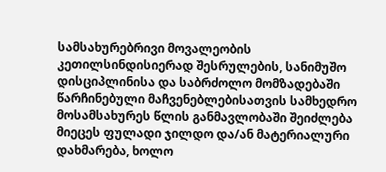სამსახურებრივი მოვალეობის კეთილსინდისიერად შესრულების, სანიმუშო დისციპლინისა და საბრძოლო მომზადებაში წარჩინებული მაჩვენებლებისათვის სამხედრო მოსამსახურეს წლის განმავლობაში შეიძლება მიეცეს ფულადი ჯილდო და/ან მატერიალური დახმარება, ხოლო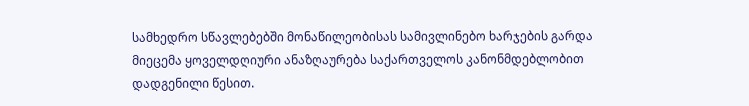სამხედრო სწავლებებში მონაწილეობისას სამივლინებო ხარჯების გარდა მიეცემა ყოველდღიური ანაზღაურება საქართველოს კანონმდებლობით დადგენილი წესით.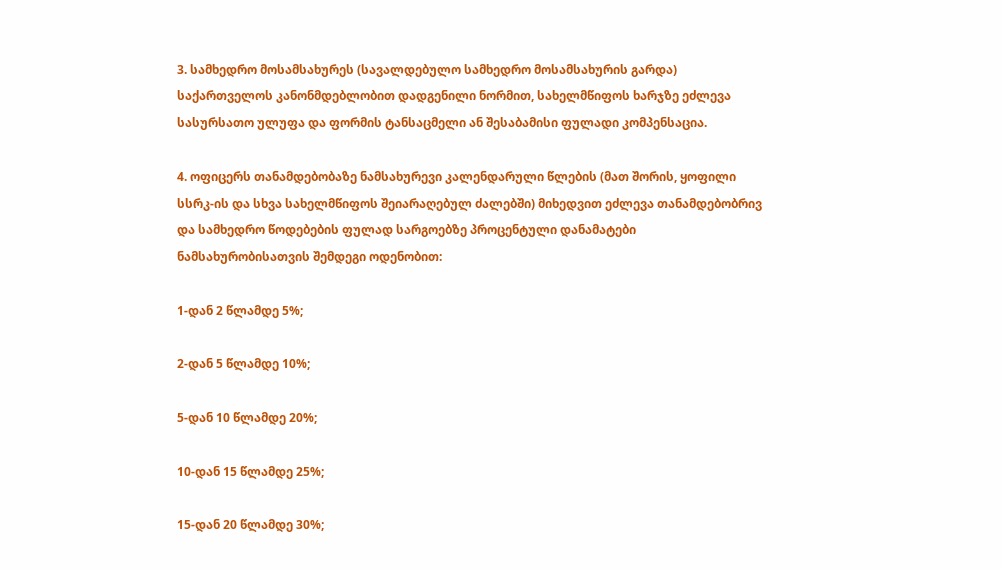3. სამხედრო მოსამსახურეს (სავალდებულო სამხედრო მოსამსახურის გარდა) საქართველოს კანონმდებლობით დადგენილი ნორმით, სახელმწიფოს ხარჯზე ეძლევა სასურსათო ულუფა და ფორმის ტანსაცმელი ან შესაბამისი ფულადი კომპენსაცია.

4. ოფიცერს თანამდებობაზე ნამსახურევი კალენდარული წლების (მათ შორის, ყოფილი სსრკ-ის და სხვა სახელმწიფოს შეიარაღებულ ძალებში) მიხედვით ეძლევა თანამდებობრივ და სამხედრო წოდებების ფულად სარგოებზე პროცენტული დანამატები ნამსახურობისათვის შემდეგი ოდენობით:

1-დან 2 წლამდე 5%;

2-დან 5 წლამდე 10%;

5-დან 10 წლამდე 20%;

10-დან 15 წლამდე 25%;

15-დან 20 წლამდე 30%;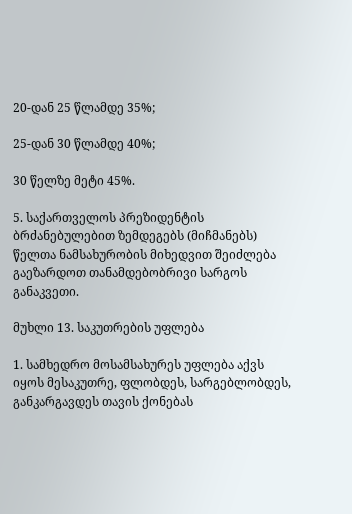20-დან 25 წლამდე 35%;

25-დან 30 წლამდე 40%;

30 წელზე მეტი 45%.

5. საქართველოს პრეზიდენტის ბრძანებულებით ზემდეგებს (მიჩმანებს) წელთა ნამსახურობის მიხედვით შეიძლება გაეზარდოთ თანამდებობრივი სარგოს განაკვეთი.

მუხლი 13. საკუთრების უფლება

1. სამხედრო მოსამსახურეს უფლება აქვს იყოს მესაკუთრე, ფლობდეს, სარგებლობდეს, განკარგავდეს თავის ქონებას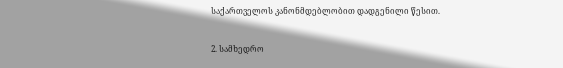საქართველოს კანონმდებლობით დადგენილი წესით.

2. სამხედრო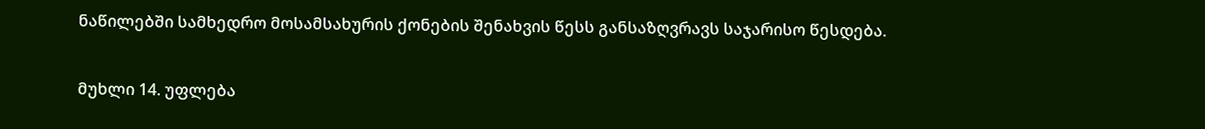ნაწილებში სამხედრო მოსამსახურის ქონების შენახვის წესს განსაზღვრავს საჯარისო წესდება.

მუხლი 14. უფლება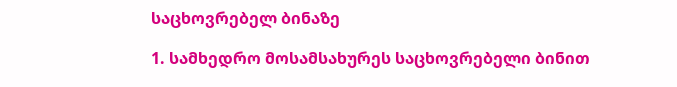საცხოვრებელ ბინაზე

1. სამხედრო მოსამსახურეს საცხოვრებელი ბინით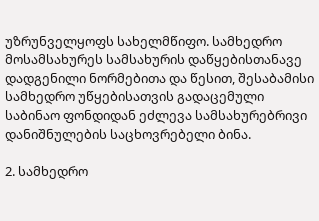უზრუნველყოფს სახელმწიფო. სამხედრო მოსამსახურეს სამსახურის დაწყებისთანავე დადგენილი ნორმებითა და წესით, შესაბამისი სამხედრო უწყებისათვის გადაცემული საბინაო ფონდიდან ეძლევა სამსახურებრივი დანიშნულების საცხოვრებელი ბინა.

2. სამხედრო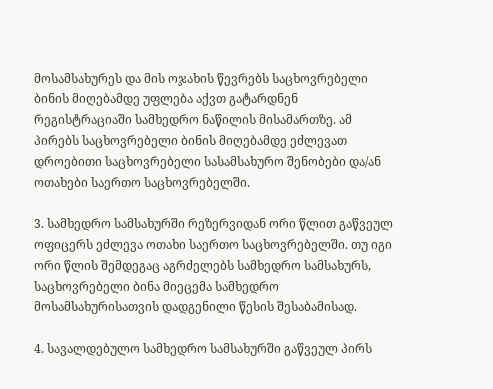მოსამსახურეს და მის ოჯახის წევრებს საცხოვრებელი ბინის მიღებამდე უფლება აქვთ გატარდნენ რეგისტრაციაში სამხედრო ნაწილის მისამართზე. ამ პირებს საცხოვრებელი ბინის მიღებამდე ეძლევათ დროებითი საცხოვრებელი სასამსახურო შენობები და/ან ოთახები საერთო საცხოვრებელში.

3. სამხედრო სამსახურში რეზერვიდან ორი წლით გაწვეულ ოფიცერს ეძლევა ოთახი საერთო საცხოვრებელში. თუ იგი ორი წლის შემდეგაც აგრძელებს სამხედრო სამსახურს, საცხოვრებელი ბინა მიეცემა სამხედრო მოსამსახურისათვის დადგენილი წესის შესაბამისად.

4. სავალდებულო სამხედრო სამსახურში გაწვეულ პირს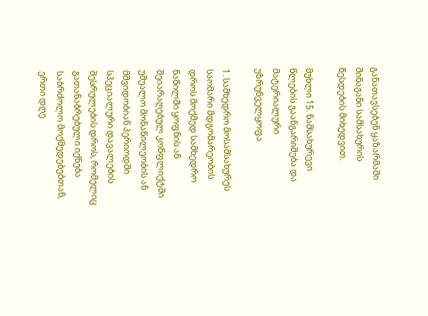განათავსებენ ყაზარმაში შინაგანი სამსახურის წესდების მიხედვით.

მუხლი 15. ნამსახურევი წლების გაანგარიშება და მატერიალური უზრუნველყოფა

1. სამხედრო მოსამსახურეს საომარი მდგომარეობის დროს მოქმედ სამხედრო ნაწილში ყოფნის ან შეიარაღებულ კონფლიქტში უშუალო მონაწილეობის ან მშვიდობიან პერიოდში სპეციალური დავალების შესრულების დროს, რომელიც გათანაბრებული იქნება საბრძოლო მოქმედებებთან, ერთი დღე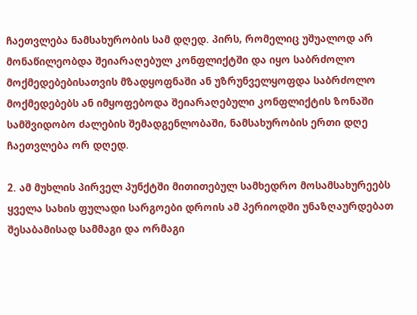ჩაეთვლება ნამსახურობის სამ დღედ. პირს, რომელიც უშუალოდ არ მონაწილეობდა შეიარაღებულ კონფლიქტში და იყო საბრძოლო მოქმედებებისათვის მზადყოფნაში ან უზრუნველყოფდა საბრძოლო მოქმედებებს ან იმყოფებოდა შეიარაღებული კონფლიქტის ზონაში სამშვიდობო ძალების შემადგენლობაში, ნამსახურობის ერთი დღე ჩაეთვლება ორ დღედ.

2. ამ მუხლის პირველ პუნქტში მითითებულ სამხედრო მოსამსახურეებს ყველა სახის ფულადი სარგოები დროის ამ პერიოდში უნაზღაურდებათ შესაბამისად სამმაგი და ორმაგი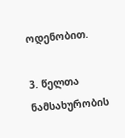ოდენობით.

3. წელთა ნამსახურობის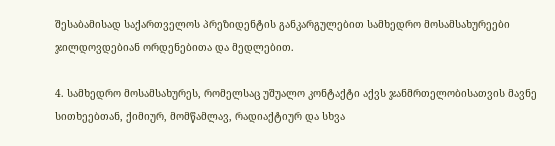შესაბამისად საქართველოს პრეზიდენტის განკარგულებით სამხედრო მოსამსახურეები ჯილდოვდებიან ორდენებითა და მედლებით.

4. სამხედრო მოსამსახურეს, რომელსაც უშუალო კონტაქტი აქვს ჯანმრთელობისათვის მავნე სითხეებთან, ქიმიურ, მომწამლავ, რადიაქტიურ და სხვა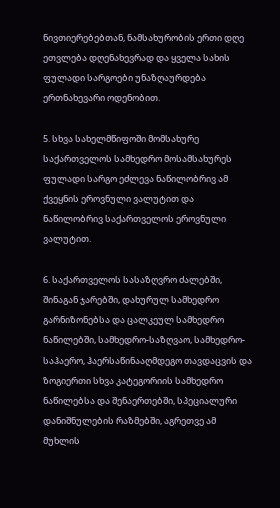ნივთიერებებთან, ნამსახურობის ერთი დღე ეთვლება დღენახევრად და ყველა სახის ფულადი სარგოები უნაზღაურდება ერთნახევარი ოდენობით.

5. სხვა სახელმწიფოში მომსახურე საქართველოს სამხედრო მოსამსახურეს ფულადი სარგო ეძლევა ნაწილობრივ ამ ქვეყნის ეროვნული ვალუტით და ნაწილობრივ საქართველოს ეროვნული ვალუტით.

6. საქართველოს სასაზღვრო ძალებში, შინაგან ჯარებში, დახურულ სამხედრო გარნიზონებსა და ცალკეულ სამხედრო ნაწილებში, სამხედრო-საზღვაო, სამხედრო-საჰაერო, ჰაერსაწინააღმდეგო თავდაცვის და ზოგიერთი სხვა კატეგორიის სამხედრო ნაწილებსა და შენაერთებში, სპეციალური დანიშნულების რაზმებში, აგრეთვე ამ მუხლის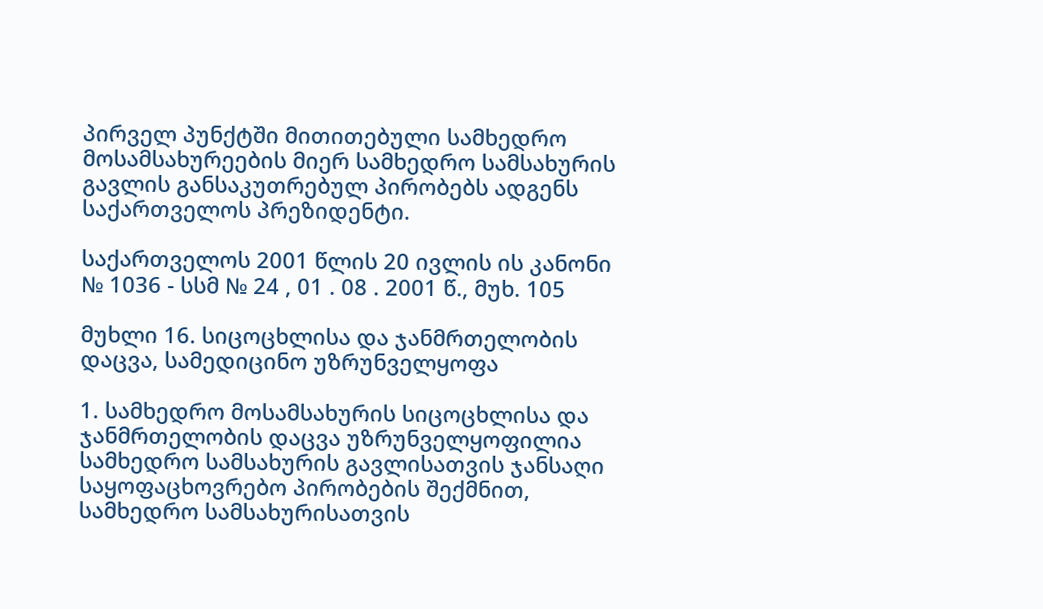პირველ პუნქტში მითითებული სამხედრო მოსამსახურეების მიერ სამხედრო სამსახურის გავლის განსაკუთრებულ პირობებს ადგენს საქართველოს პრეზიდენტი.

საქართველოს 2001 წლის 20 ივლის ის კანონი № 1036 - სსმ № 24 , 01 . 08 . 2001 წ., მუხ. 105

მუხლი 16. სიცოცხლისა და ჯანმრთელობის დაცვა, სამედიცინო უზრუნველყოფა

1. სამხედრო მოსამსახურის სიცოცხლისა და ჯანმრთელობის დაცვა უზრუნველყოფილია სამხედრო სამსახურის გავლისათვის ჯანსაღი საყოფაცხოვრებო პირობების შექმნით, სამხედრო სამსახურისათვის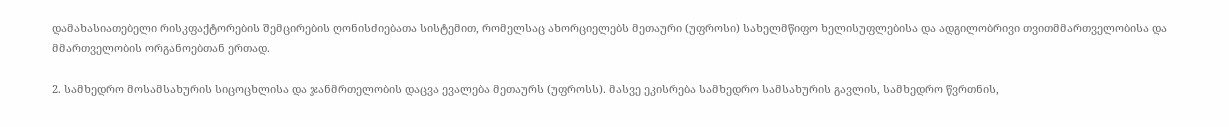დამახასიათებელი რისკფაქტორების შემცირების ღონისძიებათა სისტემით, რომელსაც ახორციელებს მეთაური (უფროსი) სახელმწიფო ხელისუფლებისა და ადგილობრივი თვითმმართველობისა და მმართველობის ორგანოებთან ერთად.

2. სამხედრო მოსამსახურის სიცოცხლისა და ჯანმრთელობის დაცვა ევალება მეთაურს (უფროსს). მასვე ეკისრება სამხედრო სამსახურის გავლის, სამხედრო წვრთნის,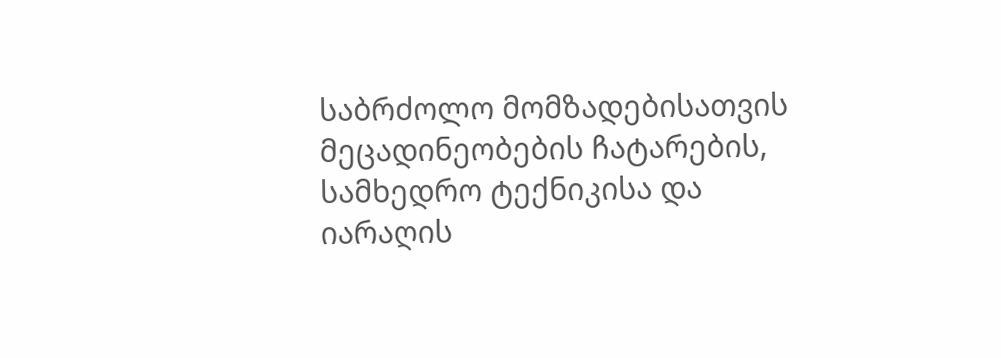საბრძოლო მომზადებისათვის მეცადინეობების ჩატარების, სამხედრო ტექნიკისა და იარაღის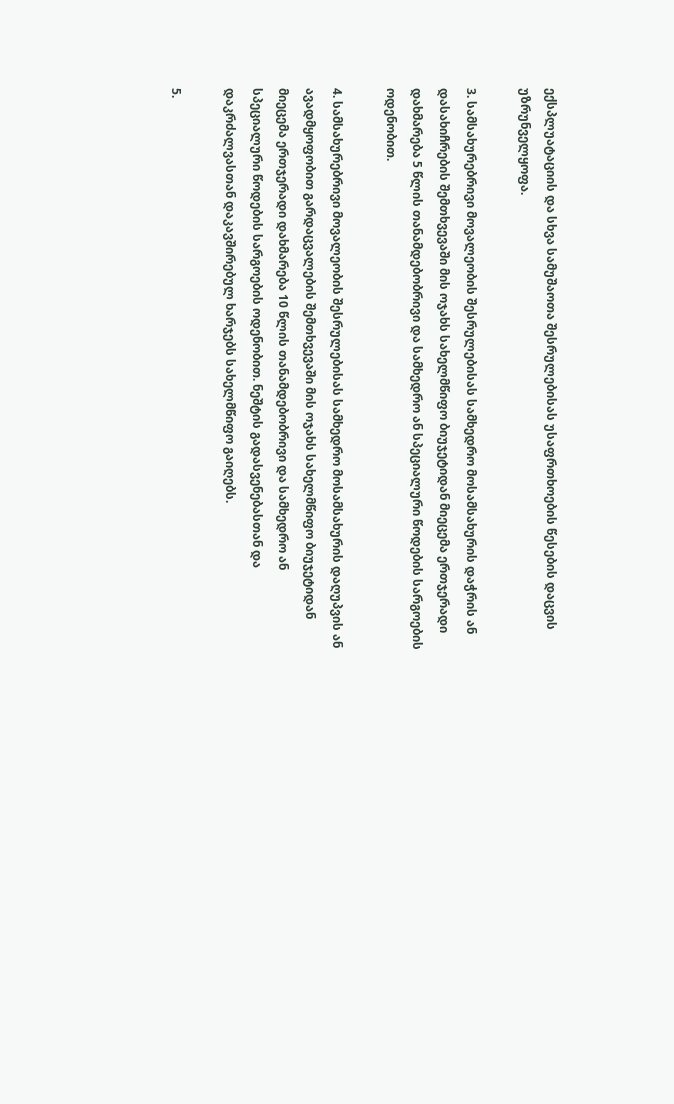ექსპლუატაციის და სხვა სამუშაოთა შესრულებისას უსაფრთხოების წესების დაცვის უზრუნველყოფა.

3. სამსახურებრივი მოვალეობის შესრულებისას სამხედრო მოსამსახურის დაჭრის ან დასახიჩრების შემთხვევაში მის ოჯახს სახელმწიფო ბიუჯეტიდან მიეცემა ერთჯერადი დახმარება 5 წლის თანამდებობრივი და სამხედრო ან სპეციალური წოდების სარგოების ოდენობით.

4. სამსახურებრივი მოვალეობის შესრულებისას სამხედრო მოსამსახურის დაღუპვის ან ავადმყოფობით გარდაცვალების შემთხვევაში მის ოჯახს სახელმწიფო ბიუჯეტიდან მიეცემა ერთჯერადი დახმარება 10 წლის თანამდებობრივი და სამხედრო ან სპეციალური წოდების სარგოების ოდენობით. ნეშტის გადასვენებასთან და დაკრძალვასთან დაკავშირებულ ხარჯებს სახელმწიფო გაიღებს.

5.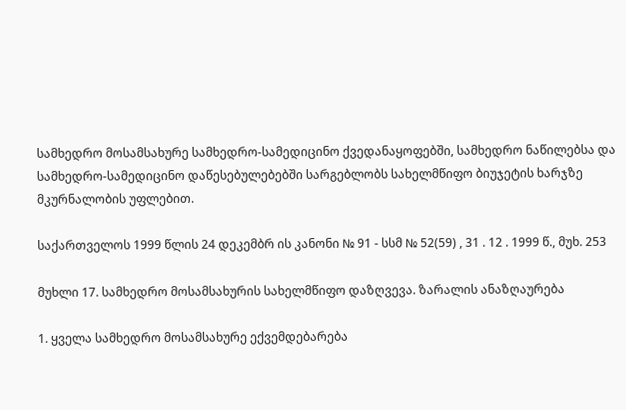სამხედრო მოსამსახურე სამხედრო-სამედიცინო ქვედანაყოფებში, სამხედრო ნაწილებსა და სამხედრო-სამედიცინო დაწესებულებებში სარგებლობს სახელმწიფო ბიუჯეტის ხარჯზე მკურნალობის უფლებით.

საქართველოს 1999 წლის 24 დეკემბრ ის კანონი № 91 - სსმ № 52(59) , 31 . 12 . 1999 წ., მუხ. 253

მუხლი 17. სამხედრო მოსამსახურის სახელმწიფო დაზღვევა. ზარალის ანაზღაურება

1. ყველა სამხედრო მოსამსახურე ექვემდებარება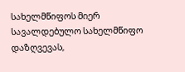სახელმწიფოს მიერ სავალდებულო სახელმწიფო დაზღვევას,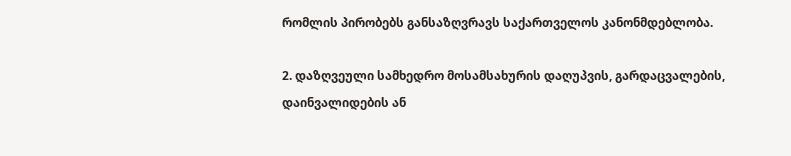რომლის პირობებს განსაზღვრავს საქართველოს კანონმდებლობა.

2. დაზღვეული სამხედრო მოსამსახურის დაღუპვის, გარდაცვალების, დაინვალიდების ან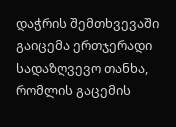დაჭრის შემთხვევაში გაიცემა ერთჯერადი სადაზღვევო თანხა, რომლის გაცემის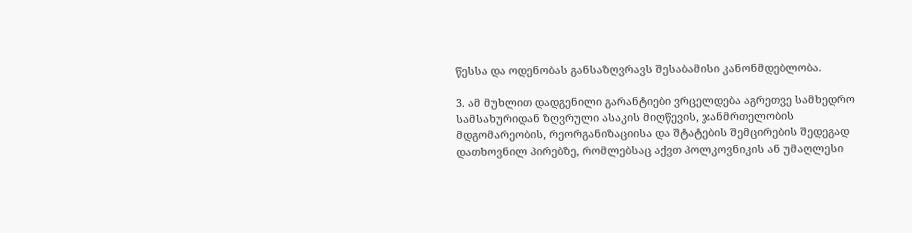წესსა და ოდენობას განსაზღვრავს შესაბამისი კანონმდებლობა.

3. ამ მუხლით დადგენილი გარანტიები ვრცელდება აგრეთვე სამხედრო სამსახურიდან ზღვრული ასაკის მიღწევის, ჯანმრთელობის მდგომარეობის, რეორგანიზაციისა და შტატების შემცირების შედეგად დათხოვნილ პირებზე, რომლებსაც აქვთ პოლკოვნიკის ან უმაღლესი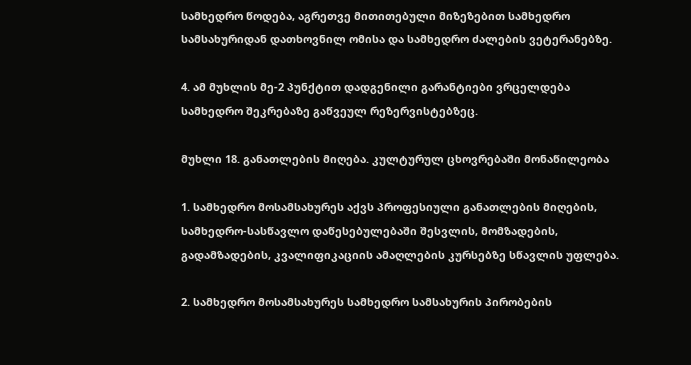სამხედრო წოდება, აგრეთვე მითითებული მიზეზებით სამხედრო სამსახურიდან დათხოვნილ ომისა და სამხედრო ძალების ვეტერანებზე.

4. ამ მუხლის მე-2 პუნქტით დადგენილი გარანტიები ვრცელდება სამხედრო შეკრებაზე გაწვეულ რეზერვისტებზეც.

მუხლი 18. განათლების მიღება. კულტურულ ცხოვრებაში მონაწილეობა

1. სამხედრო მოსამსახურეს აქვს პროფესიული განათლების მიღების, სამხედრო-სასწავლო დაწესებულებაში შესვლის, მომზადების, გადამზადების, კვალიფიკაციის ამაღლების კურსებზე სწავლის უფლება.

2. სამხედრო მოსამსახურეს სამხედრო სამსახურის პირობების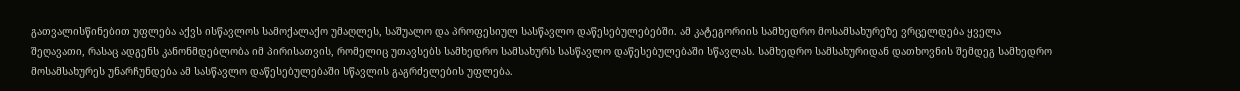გათვალისწინებით უფლება აქვს ისწავლოს სამოქალაქო უმაღლეს, საშუალო და პროფესიულ სასწავლო დაწესებულებებში. ამ კატეგორიის სამხედრო მოსამსახურეზე ვრცელდება ყველა შეღავათი, რასაც ადგენს კანონმდებლობა იმ პირისათვის, რომელიც უთავსებს სამხედრო სამსახურს სასწავლო დაწესებულებაში სწავლას. სამხედრო სამსახურიდან დათხოვნის შემდეგ სამხედრო მოსამსახურეს უნარჩუნდება ამ სასწავლო დაწესებულებაში სწავლის გაგრძელების უფლება.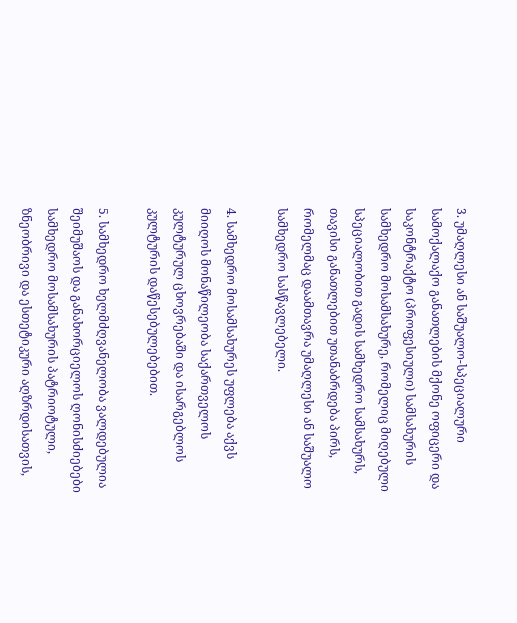3. უმაღლესი ან საშუალო-სპეციალური სამოქალაქო განათლების მქონე ოფიცერი და საკონტრაქტო (პროფესიული) სამსახურის სამხედრო მოსამსახურე, რომელიც მიღებული სპეციალობით გადის სამხედრო სამსახურს, თავისი განათლებით უთანაბრდება პირს, რომელმაც დაამთავრა უმაღლესი ან საშუალო სამხედრო სასწავლებელი.

4. სამხედრო მოსამსახურეს უფლება აქვს მიიღოს მონაწილეობა საქართველოს კულტურულ ცხოვრებაში და ისარგებლოს კულტურის დაწესებულებებით.

5. სამხედრო ხელმძღვანელობა ვალდებულია შეიმუშაოს და განახორციელოს ღონისძიებები სამხედრო მოსამსახურის პატრიოტული, ზნეობრივი და ესთეტიკური აღზრდისათვის,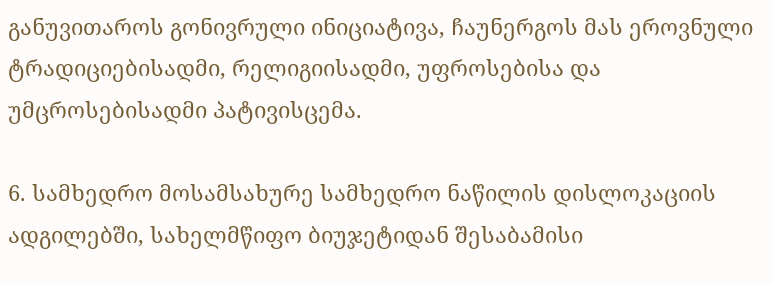განუვითაროს გონივრული ინიციატივა, ჩაუნერგოს მას ეროვნული ტრადიციებისადმი, რელიგიისადმი, უფროსებისა და უმცროსებისადმი პატივისცემა.

6. სამხედრო მოსამსახურე სამხედრო ნაწილის დისლოკაციის ადგილებში, სახელმწიფო ბიუჯეტიდან შესაბამისი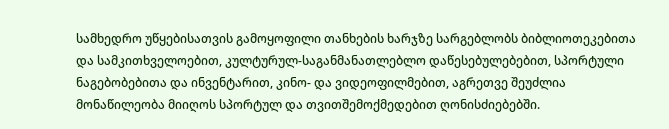სამხედრო უწყებისათვის გამოყოფილი თანხების ხარჯზე სარგებლობს ბიბლიოთეკებითა და სამკითხველოებით, კულტურულ-საგანმანათლებლო დაწესებულებებით, სპორტული ნაგებობებითა და ინვენტარით, კინო- და ვიდეოფილმებით, აგრეთვე შეუძლია მონაწილეობა მიიღოს სპორტულ და თვითშემოქმედებით ღონისძიებებში.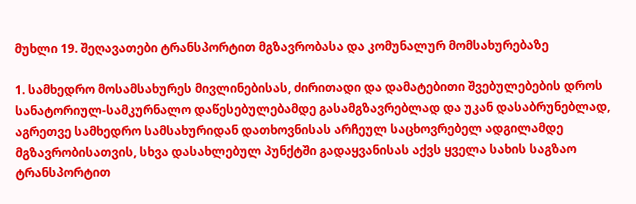მუხლი 19. შეღავათები ტრანსპორტით მგზავრობასა და კომუნალურ მომსახურებაზე

1. სამხედრო მოსამსახურეს მივლინებისას, ძირითადი და დამატებითი შვებულებების დროს სანატორიულ-სამკურნალო დაწესებულებამდე გასამგზავრებლად და უკან დასაბრუნებლად, აგრეთვე სამხედრო სამსახურიდან დათხოვნისას არჩეულ საცხოვრებელ ადგილამდე მგზავრობისათვის, სხვა დასახლებულ პუნქტში გადაყვანისას აქვს ყველა სახის საგზაო ტრანსპორტით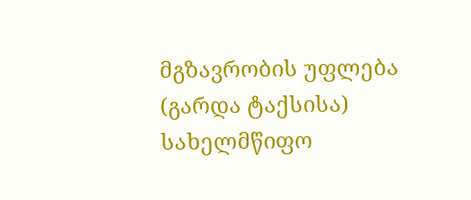მგზავრობის უფლება (გარდა ტაქსისა) სახელმწიფო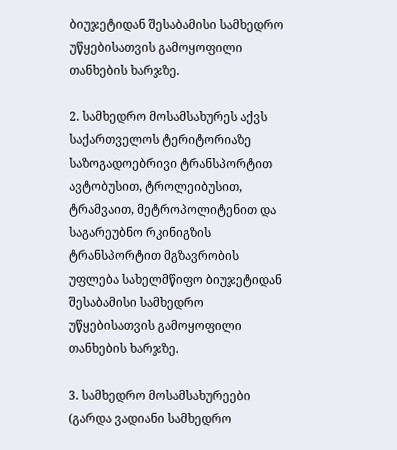ბიუჯეტიდან შესაბამისი სამხედრო უწყებისათვის გამოყოფილი თანხების ხარჯზე.

2. სამხედრო მოსამსახურეს აქვს საქართველოს ტერიტორიაზე საზოგადოებრივი ტრანსპორტით ავტობუსით, ტროლეიბუსით, ტრამვაით, მეტროპოლიტენით და საგარეუბნო რკინიგზის ტრანსპორტით მგზავრობის უფლება სახელმწიფო ბიუჯეტიდან შესაბამისი სამხედრო უწყებისათვის გამოყოფილი თანხების ხარჯზე.

3. სამხედრო მოსამსახურეები (გარდა ვადიანი სამხედრო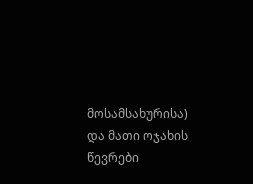მოსამსახურისა) და მათი ოჯახის წევრები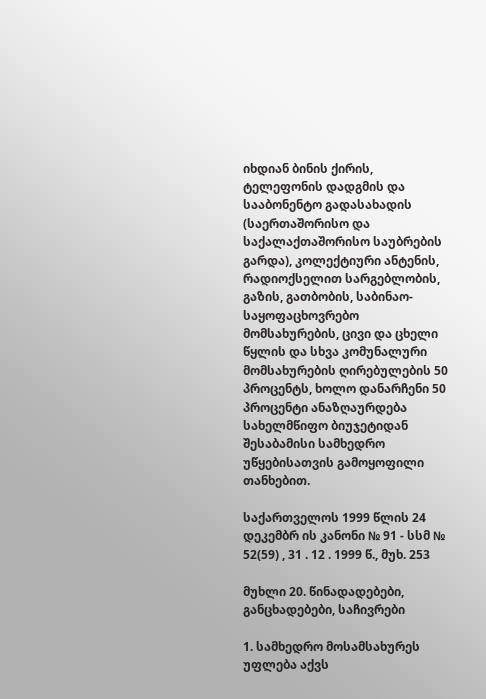იხდიან ბინის ქირის, ტელეფონის დადგმის და სააბონენტო გადასახადის (საერთაშორისო და საქალაქთაშორისო საუბრების გარდა), კოლექტიური ანტენის, რადიოქსელით სარგებლობის, გაზის, გათბობის, საბინაო-საყოფაცხოვრებო მომსახურების, ცივი და ცხელი წყლის და სხვა კომუნალური მომსახურების ღირებულების 50 პროცენტს, ხოლო დანარჩენი 50 პროცენტი ანაზღაურდება სახელმწიფო ბიუჯეტიდან შესაბამისი სამხედრო უწყებისათვის გამოყოფილი თანხებით.

საქართველოს 1999 წლის 24 დეკემბრ ის კანონი № 91 - სსმ № 52(59) , 31 . 12 . 1999 წ., მუხ. 253

მუხლი 20. წინადადებები, განცხადებები, საჩივრები

1. სამხედრო მოსამსახურეს უფლება აქვს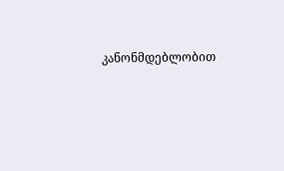კანონმდებლობით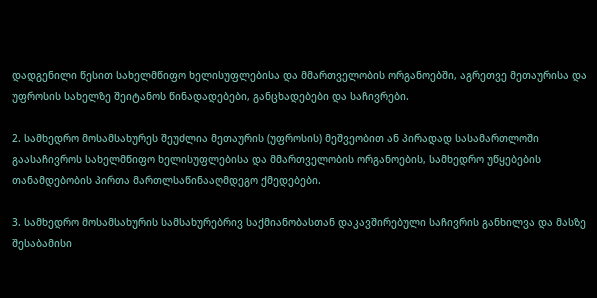დადგენილი წესით სახელმწიფო ხელისუფლებისა და მმართველობის ორგანოებში, აგრეთვე მეთაურისა და უფროსის სახელზე შეიტანოს წინადადებები, განცხადებები და საჩივრები.

2. სამხედრო მოსამსახურეს შეუძლია მეთაურის (უფროსის) მეშვეობით ან პირადად სასამართლოში გაასაჩივროს სახელმწიფო ხელისუფლებისა და მმართველობის ორგანოების, სამხედრო უწყებების თანამდებობის პირთა მართლსაწინააღმდეგო ქმედებები.

3. სამხედრო მოსამსახურის სამსახურებრივ საქმიანობასთან დაკავშირებული საჩივრის განხილვა და მასზე შესაბამისი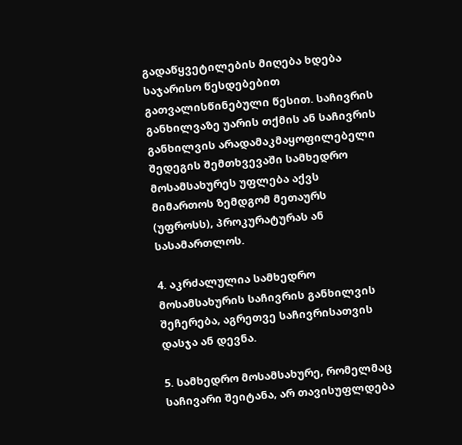გადაწყვეტილების მიღება ხდება საჯარისო წესდებებით გათვალისწინებული წესით. საჩივრის განხილვაზე უარის თქმის ან საჩივრის განხილვის არადამაკმაყოფილებელი შედეგის შემთხვევაში სამხედრო მოსამსახურეს უფლება აქვს მიმართოს ზემდგომ მეთაურს (უფროსს), პროკურატურას ან სასამართლოს.

4. აკრძალულია სამხედრო მოსამსახურის საჩივრის განხილვის შეჩერება, აგრეთვე საჩივრისათვის დასჯა ან დევნა.

5. სამხედრო მოსამსახურე, რომელმაც საჩივარი შეიტანა, არ თავისუფლდება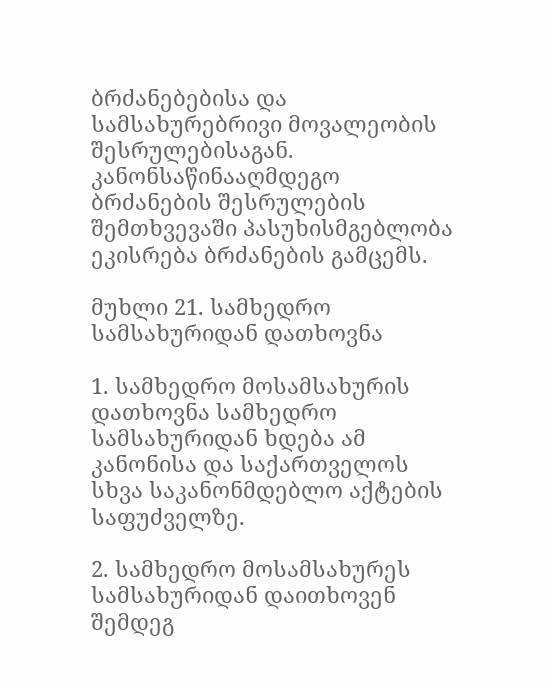ბრძანებებისა და სამსახურებრივი მოვალეობის შესრულებისაგან. კანონსაწინააღმდეგო ბრძანების შესრულების შემთხვევაში პასუხისმგებლობა ეკისრება ბრძანების გამცემს.

მუხლი 21. სამხედრო სამსახურიდან დათხოვნა

1. სამხედრო მოსამსახურის დათხოვნა სამხედრო სამსახურიდან ხდება ამ კანონისა და საქართველოს სხვა საკანონმდებლო აქტების საფუძველზე.

2. სამხედრო მოსამსახურეს სამსახურიდან დაითხოვენ შემდეგ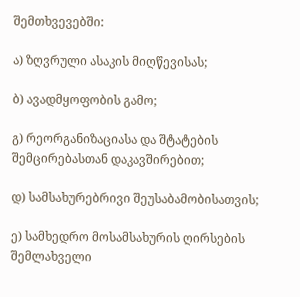შემთხვევებში:

ა) ზღვრული ასაკის მიღწევისას;

ბ) ავადმყოფობის გამო;

გ) რეორგანიზაციასა და შტატების შემცირებასთან დაკავშირებით;

დ) სამსახურებრივი შეუსაბამობისათვის;

ე) სამხედრო მოსამსახურის ღირსების შემლახველი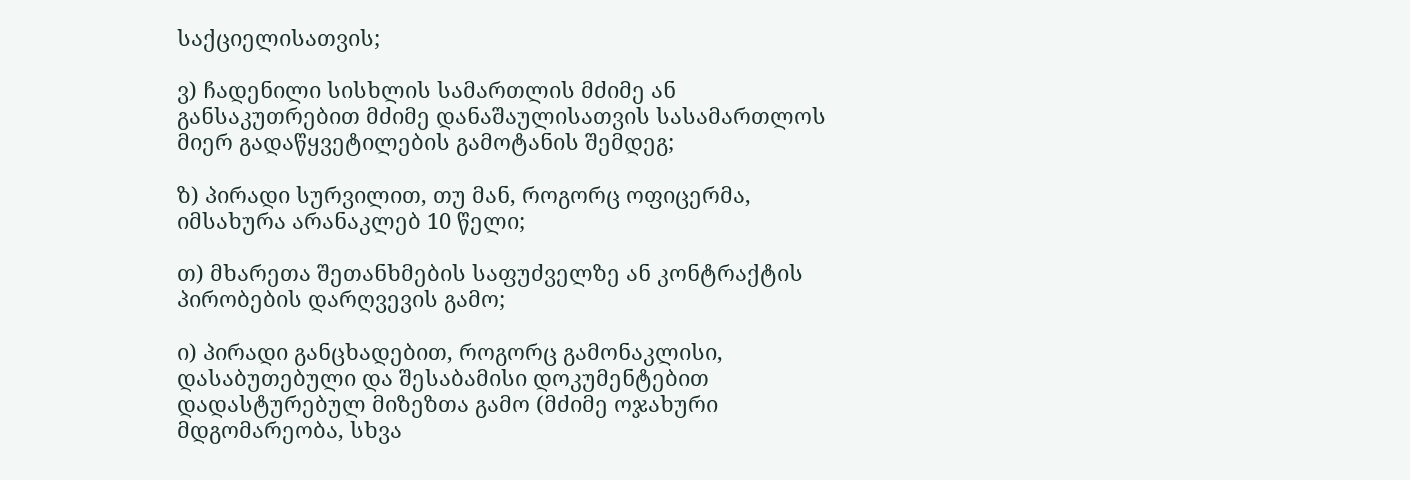საქციელისათვის;

ვ) ჩადენილი სისხლის სამართლის მძიმე ან განსაკუთრებით მძიმე დანაშაულისათვის სასამართლოს მიერ გადაწყვეტილების გამოტანის შემდეგ;

ზ) პირადი სურვილით, თუ მან, როგორც ოფიცერმა, იმსახურა არანაკლებ 10 წელი;

თ) მხარეთა შეთანხმების საფუძველზე ან კონტრაქტის პირობების დარღვევის გამო;

ი) პირადი განცხადებით, როგორც გამონაკლისი, დასაბუთებული და შესაბამისი დოკუმენტებით დადასტურებულ მიზეზთა გამო (მძიმე ოჯახური მდგომარეობა, სხვა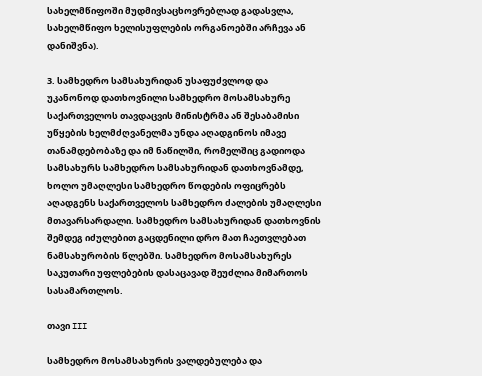სახელმწიფოში მუდმივსაცხოვრებლად გადასვლა, სახელმწიფო ხელისუფლების ორგანოებში არჩევა ან დანიშვნა).

3. სამხედრო სამსახურიდან უსაფუძვლოდ და უკანონოდ დათხოვნილი სამხედრო მოსამსახურე საქართველოს თავდაცვის მინისტრმა ან შესაბამისი უწყების ხელმძღვანელმა უნდა აღადგინოს იმავე თანამდებობაზე და იმ ნაწილში, რომელშიც გადიოდა სამსახურს სამხედრო სამსახურიდან დათხოვნამდე, ხოლო უმაღლესი სამხედრო წოდების ოფიცრებს აღადგენს საქართველოს სამხედრო ძალების უმაღლესი მთავარსარდალი. სამხედრო სამსახურიდან დათხოვნის შემდეგ იძულებით გაცდენილი დრო მათ ჩაეთვლებათ ნამსახურობის წლებში. სამხედრო მოსამსახურეს საკუთარი უფლებების დასაცავად შეუძლია მიმართოს სასამართლოს.

თავი III

სამხედრო მოსამსახურის ვალდებულება და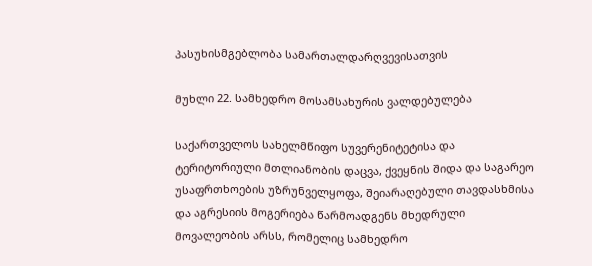პასუხისმგებლობა სამართალდარღვევისათვის

მუხლი 22. სამხედრო მოსამსახურის ვალდებულება

საქართველოს სახელმწიფო სუვერენიტეტისა და ტერიტორიული მთლიანობის დაცვა, ქვეყნის შიდა და საგარეო უსაფრთხოების უზრუნველყოფა, შეიარაღებული თავდასხმისა და აგრესიის მოგერიება წარმოადგენს მხედრული მოვალეობის არსს, რომელიც სამხედრო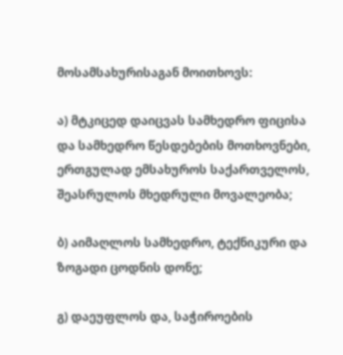მოსამსახურისაგან მოითხოვს:

ა) მტკიცედ დაიცვას სამხედრო ფიცისა და სამხედრო წესდებების მოთხოვნები, ერთგულად ემსახუროს საქართველოს, შეასრულოს მხედრული მოვალეობა;

ბ) აიმაღლოს სამხედრო, ტექნიკური და ზოგადი ცოდნის დონე;

გ) დაეუფლოს და, საჭიროების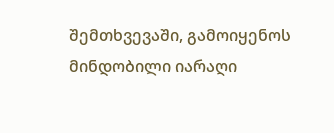შემთხვევაში, გამოიყენოს მინდობილი იარაღი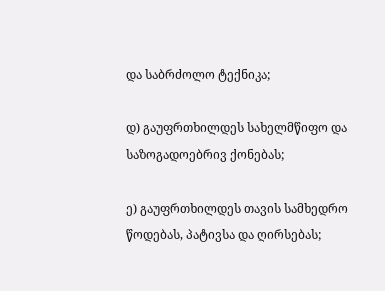და საბრძოლო ტექნიკა;

დ) გაუფრთხილდეს სახელმწიფო და საზოგადოებრივ ქონებას;

ე) გაუფრთხილდეს თავის სამხედრო წოდებას, პატივსა და ღირსებას;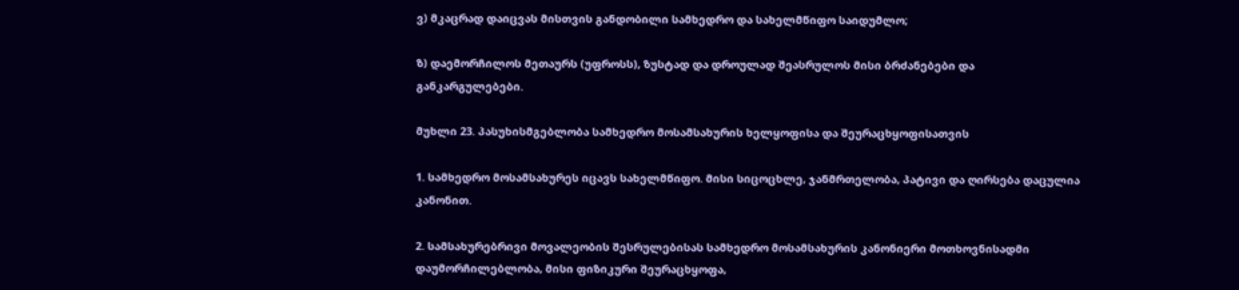ვ) მკაცრად დაიცვას მისთვის განდობილი სამხედრო და სახელმწიფო საიდუმლო;

ზ) დაემორჩილოს მეთაურს (უფროსს), ზუსტად და დროულად შეასრულოს მისი ბრძანებები და განკარგულებები.

მუხლი 23. პასუხისმგებლობა სამხედრო მოსამსახურის ხელყოფისა და შეურაცხყოფისათვის

1. სამხედრო მოსამსახურეს იცავს სახელმწიფო. მისი სიცოცხლე, ჯანმრთელობა, პატივი და ღირსება დაცულია კანონით.

2. სამსახურებრივი მოვალეობის შესრულებისას სამხედრო მოსამსახურის კანონიერი მოთხოვნისადმი დაუმორჩილებლობა, მისი ფიზიკური შეურაცხყოფა,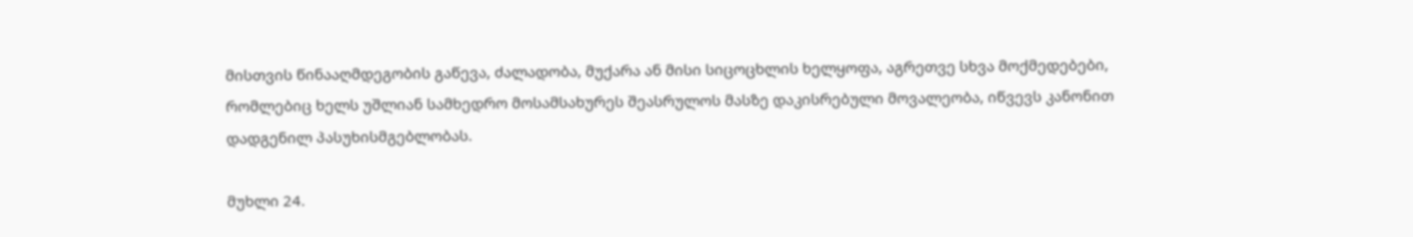მისთვის წინააღმდეგობის გაწევა, ძალადობა, მუქარა ან მისი სიცოცხლის ხელყოფა, აგრეთვე სხვა მოქმედებები, რომლებიც ხელს უშლიან სამხედრო მოსამსახურეს შეასრულოს მასზე დაკისრებული მოვალეობა, იწვევს კანონით დადგენილ პასუხისმგებლობას.

მუხლი 24.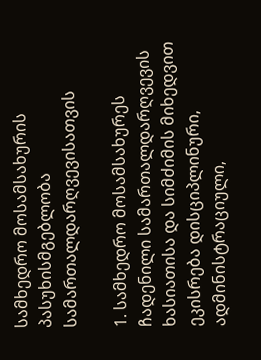სამხედრო მოსამსახურის პასუხისმგებლობა სამართალდარღვევისათვის

1. სამხედრო მოსამსახურეს ჩადენილი სამართალდარღვევის ხასიათისა და სიმძიმის მიხედვით ეკისრება დისციპლინური, ადმინისტრაციული,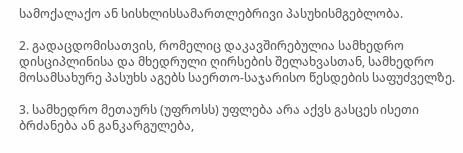სამოქალაქო ან სისხლისსამართლებრივი პასუხისმგებლობა.

2. გადაცდომისათვის, რომელიც დაკავშირებულია სამხედრო დისციპლინისა და მხედრული ღირსების შელახვასთან, სამხედრო მოსამსახურე პასუხს აგებს საერთო-საჯარისო წესდების საფუძველზე.

3. სამხედრო მეთაურს (უფროსს) უფლება არა აქვს გასცეს ისეთი ბრძანება ან განკარგულება,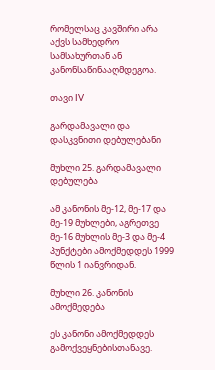რომელსაც კავშირი არა აქვს სამხედრო სამსახურთან ან კანონსაწინააღმდეგოა.

თავი IV

გარდამავალი და დასკვნითი დებულებანი

მუხლი 25. გარდამავალი დებულება

ამ კანონის მე-12, მე-17 და მე-19 მუხლები, აგრეთვე მე-16 მუხლის მე-3 და მე-4 პუნქტები ამოქმედდეს 1999 წლის 1 იანვრიდან.

მუხლი 26. კანონის ამოქმედება

ეს კანონი ამოქმედდეს გამოქვეყნებისთანავე.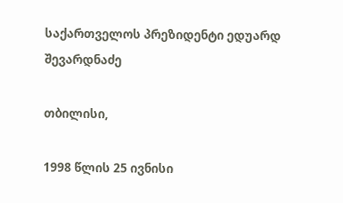საქართველოს პრეზიდენტი ედუარდ შევარდნაძე

თბილისი,

1998 წლის 25 ივნისი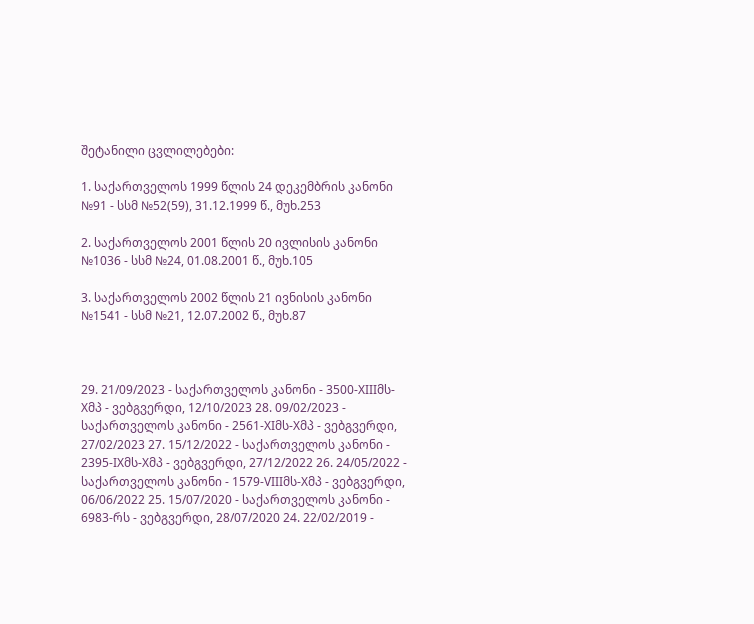შეტანილი ცვლილებები:

1. საქართველოს 1999 წლის 24 დეკემბრის კანონი №91 - სსმ №52(59), 31.12.1999 წ., მუხ.253

2. საქართველოს 2001 წლის 20 ივლისის კანონი №1036 - სსმ №24, 01.08.2001 წ., მუხ.105

3. საქართველოს 2002 წლის 21 ივნისის კანონი №1541 - სსმ №21, 12.07.2002 წ., მუხ.87



29. 21/09/2023 - საქართველოს კანონი - 3500-XIIIმს-Xმპ - ვებგვერდი, 12/10/2023 28. 09/02/2023 - საქართველოს კანონი - 2561-XIმს-Xმპ - ვებგვერდი, 27/02/2023 27. 15/12/2022 - საქართველოს კანონი - 2395-IXმს-Xმპ - ვებგვერდი, 27/12/2022 26. 24/05/2022 - საქართველოს კანონი - 1579-VIIIმს-Xმპ - ვებგვერდი, 06/06/2022 25. 15/07/2020 - საქართველოს კანონი - 6983-რს - ვებგვერდი, 28/07/2020 24. 22/02/2019 -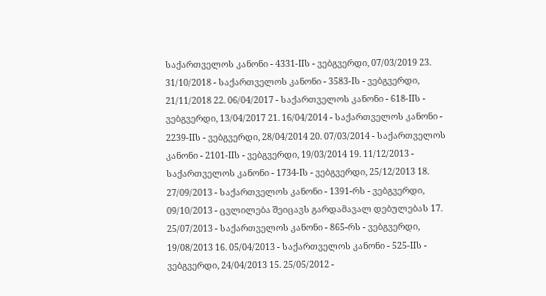საქართველოს კანონი - 4331-IIს - ვებგვერდი, 07/03/2019 23. 31/10/2018 - საქართველოს კანონი - 3583-Iს - ვებგვერდი, 21/11/2018 22. 06/04/2017 - საქართველოს კანონი - 618-IIს - ვებგვერდი, 13/04/2017 21. 16/04/2014 - საქართველოს კანონი - 2239-IIს - ვებგვერდი, 28/04/2014 20. 07/03/2014 - საქართველოს კანონი - 2101-IIს - ვებგვერდი, 19/03/2014 19. 11/12/2013 - საქართველოს კანონი - 1734-Iს - ვებგვერდი, 25/12/2013 18. 27/09/2013 - საქართველოს კანონი - 1391-რს - ვებგვერდი, 09/10/2013 - ცვლილება შეიცავს გარდამავალ დებულებას 17. 25/07/2013 - საქართველოს კანონი - 865-რს - ვებგვერდი, 19/08/2013 16. 05/04/2013 - საქართველოს კანონი - 525-IIს - ვებგვერდი, 24/04/2013 15. 25/05/2012 -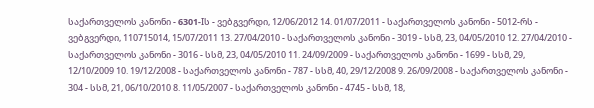საქართველოს კანონი - 6301-Iს - ვებგვერდი, 12/06/2012 14. 01/07/2011 - საქართველოს კანონი - 5012-რს - ვებგვერდი, 110715014, 15/07/2011 13. 27/04/2010 - საქართველოს კანონი - 3019 - სსმ, 23, 04/05/2010 12. 27/04/2010 - საქართველოს კანონი - 3016 - სსმ, 23, 04/05/2010 11. 24/09/2009 - საქართველოს კანონი - 1699 - სსმ, 29, 12/10/2009 10. 19/12/2008 - საქართველოს კანონი - 787 - სსმ, 40, 29/12/2008 9. 26/09/2008 - საქართველოს კანონი - 304 - სსმ, 21, 06/10/2010 8. 11/05/2007 - საქართველოს კანონი - 4745 - სსმ, 18,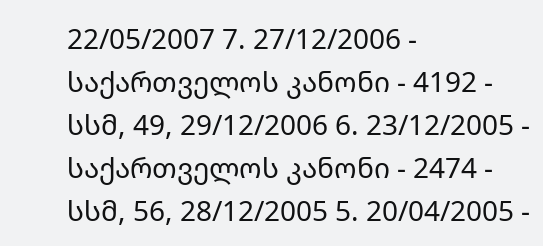22/05/2007 7. 27/12/2006 - საქართველოს კანონი - 4192 - სსმ, 49, 29/12/2006 6. 23/12/2005 - საქართველოს კანონი - 2474 - სსმ, 56, 28/12/2005 5. 20/04/2005 -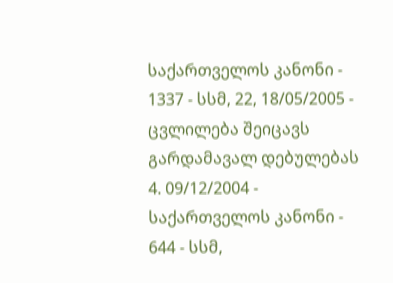საქართველოს კანონი - 1337 - სსმ, 22, 18/05/2005 - ცვლილება შეიცავს გარდამავალ დებულებას 4. 09/12/2004 - საქართველოს კანონი - 644 - სსმ,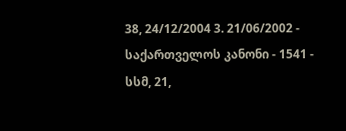38, 24/12/2004 3. 21/06/2002 - საქართველოს კანონი - 1541 - სსმ, 21,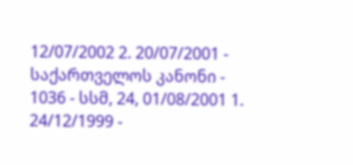12/07/2002 2. 20/07/2001 - საქართველოს კანონი - 1036 - სსმ, 24, 01/08/2001 1. 24/12/1999 -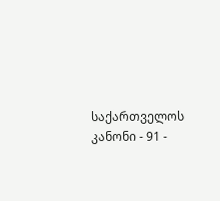საქართველოს კანონი - 91 -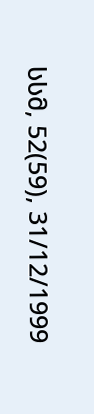სსმ, 52(59), 31/12/1999